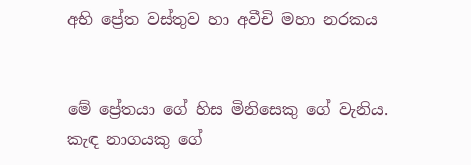අභි ප්‍රේත වස්තුව හා අවීචි මහා නරකය


මේ ප්‍රේතයා ගේ හිස මිනිසෙකු ගේ වැනිය. කැඳ නාගයකු ගේ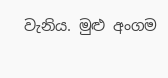වැනිය. මුළු අංගම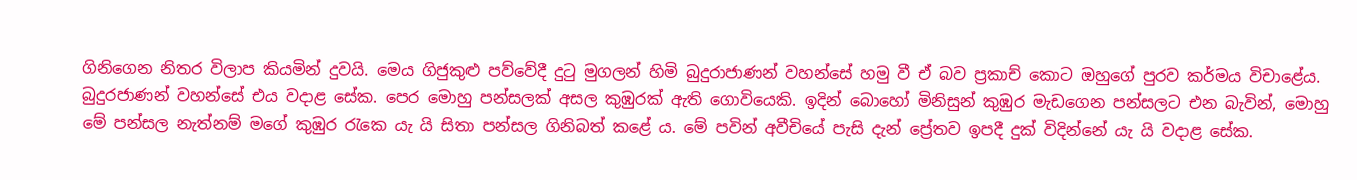ගිනිගෙන නිතර විලාප කියමින් දුවයි. මෙය ගිජුකුළු පව්වේදී දුටු මුගලන් හිමි බුදුරාජාණන් වහන්සේ හමු වී ඒ බව ප්‍රකාච් කොට ඔහුගේ පුරව කර්මය විචාළේය.
බුදුරජාණන් වහන්සේ එය වදාළ සේක. පෙර මොහු පන්සලක් අසල කුඹුරක් ඇති ගොවියෙකි. ඉදින් බොහෝ මිනිසුන් කුඹුර මැඩගෙන පන්සලට එන බැවින්, මොහු මේ පන්සල නැත්නම් මගේ කුඹුර රැකෙ යැ යි සිතා පන්සල ගිනිබත් කළේ ය. මේ පවින් අවීචියේ පැසි දැන් ප්‍රේතව ඉපදී දුක් විදින්නේ යැ යි වදාළ සේක.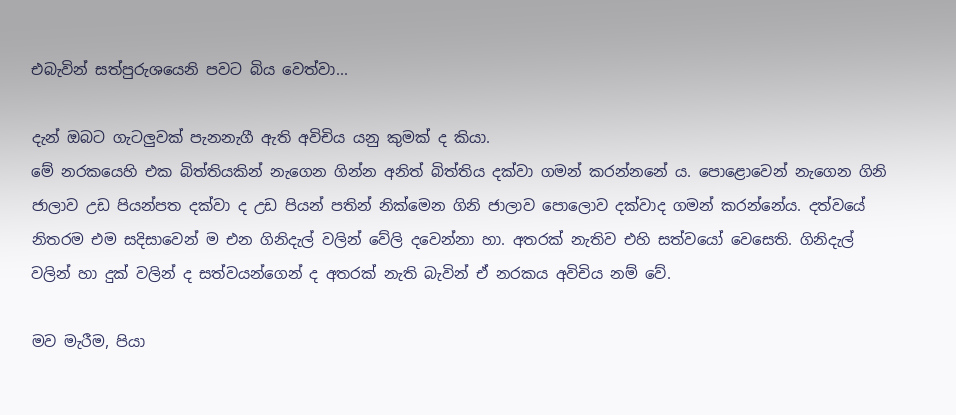එබැවින් සත්පුරුශයෙනි පවට බිය වෙත්වා...

දැන් ඔබට ගැටලුවක් පැනනැගී ඇති අවිචිය යනු කුමක් ද කියා.
මේ නරකයෙහි එක බිත්තියකින් නැගෙන ගින්න අනිත් බිත්තිය දක්වා ගමන් කරන්නනේ ය. පොළොවෙන් නැගෙන ගිනි ජාලාව උඩ පියන්පත දක්වා ද උඩ පියන් පතින් නික්මෙන ගිනි ජාලාව පොලොව දක්වාද ගමන් කරන්නේය. දත්වයේ නිතරම එම සදිසාවෙන් ම එන ගිනිදැල් වලින් වේලි දවෙන්නා හා. අතරක් නැතිව එහි සත්වයෝ වෙසෙති. ගිනිදැල් වලින් හා දුක් වලින් ද සත්වයන්ගෙන් ද අතරක් නැති බැවින් ඒ නරකය අවිචිය නම් වේ.

මව මැරීම, පියා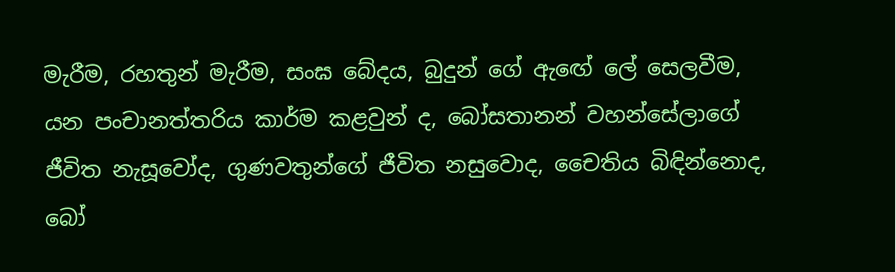මැරීම, රහතුන් මැරීම, සංඝ බේදය, බුදුන් ගේ ඇඟේ ලේ සෙලවීම, යන පංචානත්තරිය කාර්ම කළවුන් ද, බෝසතානන් වහන්සේලාගේ ජීවිත නැසූවෝද, ගුණවතුන්ගේ ජීවිත නසුවොද, චෛතිය බිඳින්නොද, බෝ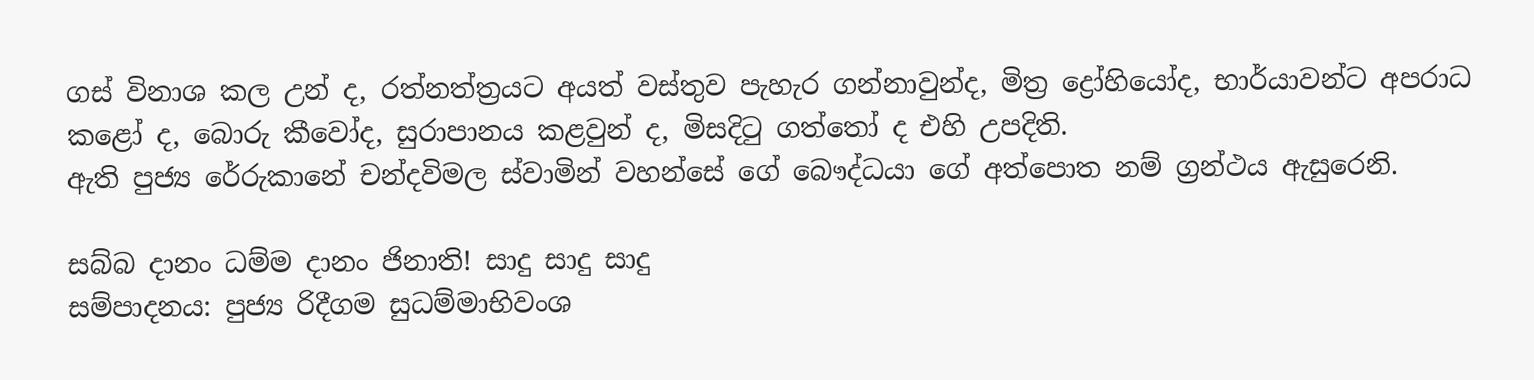ගස් විනාශ කල උන් ද, රත්නත්ත්‍රයට අයත් වස්තුව පැහැර ගන්නාවුන්ද, මිත්‍ර ද්‍රෝහියෝද, භාර්යාවන්ට අපරාධ කළෝ ද, බොරු කීවෝද, සුරාපානය කළවුන් ද, මිසදිටු ගත්තෝ ද එහි උපදිති.
ඇති පුජ්‍ය රේරුකානේ චන්දවිමල ස්වාමින් වහන්සේ ගේ බෞද්ධයා ගේ අත්පොත නම් ග්‍රන්ථය ඇසුරෙනි.

සබ්බ දානං ධම්ම දානං ජිනාති! සාදු සාදු සාදු
සම්පාදනය: පුජ්‍ය රිදීගම සුධම්මාභිවංශ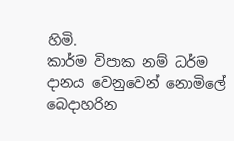හිමි.
කාර්ම විපාක නම් ධර්ම දානය වෙනුවෙන් නොමිලේ බෙදාහරින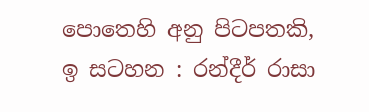පොතෙහි අනු පිටපතකි,
ඉ සටහන : රන්දීර් රාසා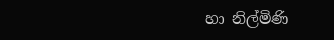හා නිල්මිණි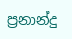ප්‍රනාන්දු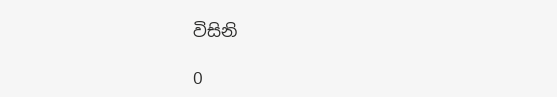විසිනි

0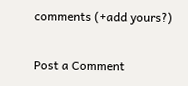comments (+add yours?)

Post a Comment